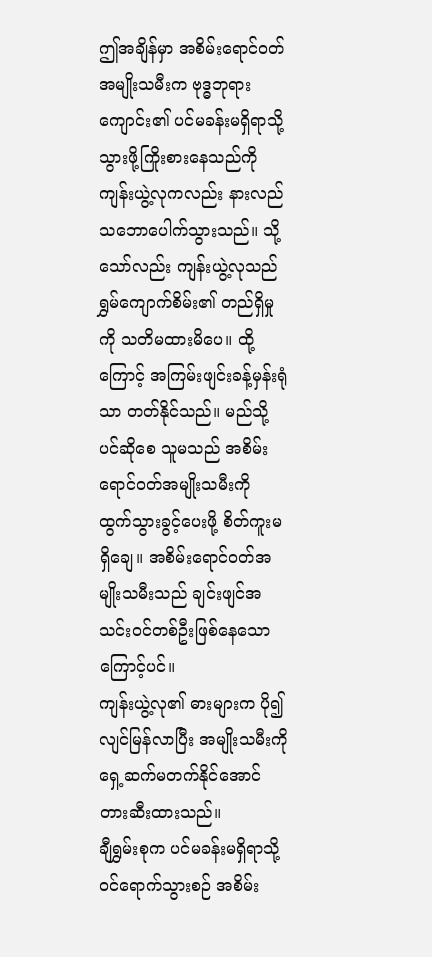ဤအချိန်မှာ အစိမ်းရောင်ဝတ်အမျိုးသမီးက ဗုဒ္ဓဘုရားကျောင်း၏ ပင်မခန်းမရှိရာသို့ သွားဖို့ကြိုးစားနေသည်ကို ကျန်းယွဲ့လုကလည်း နားလည်သဘောပေါက်သွားသည်။ သို့သော်လည်း ကျန်းယွဲ့လုသည် ရွှမ်ကျောက်စိမ်း၏ တည်ရှိမှုကို သတိမထားမိပေ။ ထို့ကြောင့် အကြမ်းဖျင်းခန့်မှန်းရုံသာ တတ်နိုင်သည်။ မည်သို့ပင်ဆိုစေ သူမသည် အစိမ်းရောင်ဝတ်အမျိုးသမီးကို ထွက်သွားခွင့်ပေးဖို့ စိတ်ကူးမရှိချေ။ အစိမ်းရောင်ဝတ်အမျိုးသမီးသည် ချင်းဖျင်အသင်းဝင်တစ်ဦးဖြစ်နေသောကြောင့်ပင်။
ကျန်းယွဲ့လု၏ ဓားများက ပို၍လျင်မြန်လာပြီး အမျိုးသမီးကို ရှေ့ဆက်မတက်နိုင်အောင် တားဆီးထားသည်။
ချီရွှမ်းစုက ပင်မခန်းမရှိရာသို့ ဝင်ရောက်သွားစဉ် အစိမ်း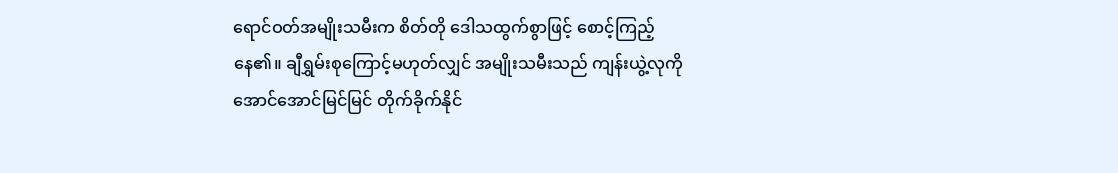ရောင်ဝတ်အမျိုးသမီးက စိတ်တို ဒေါသထွက်စွာဖြင့် စောင့်ကြည့်နေ၏။ ချီရွှမ်းစုကြောင့်မဟုတ်လျှင် အမျိုးသမီးသည် ကျန်းယွဲ့လုကို အောင်အောင်မြင်မြင် တိုက်ခိုက်နိုင်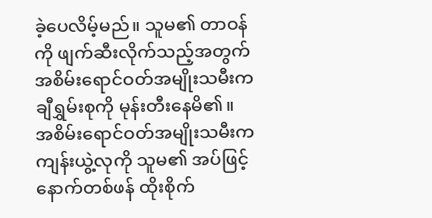ခဲ့ပေလိမ့်မည်။ သူမ၏ တာဝန်ကို ဖျက်ဆီးလိုက်သည့်အတွက် အစိမ်းရောင်ဝတ်အမျိုးသမီးက ချီရွှမ်းစုကို မုန်းတီးနေမိ၏။
အစိမ်းရောင်ဝတ်အမျိုးသမီးက ကျန်းယွဲ့လုကို သူမ၏ အပ်ဖြင့် နောက်တစ်ဖန် ထိုးစိုက်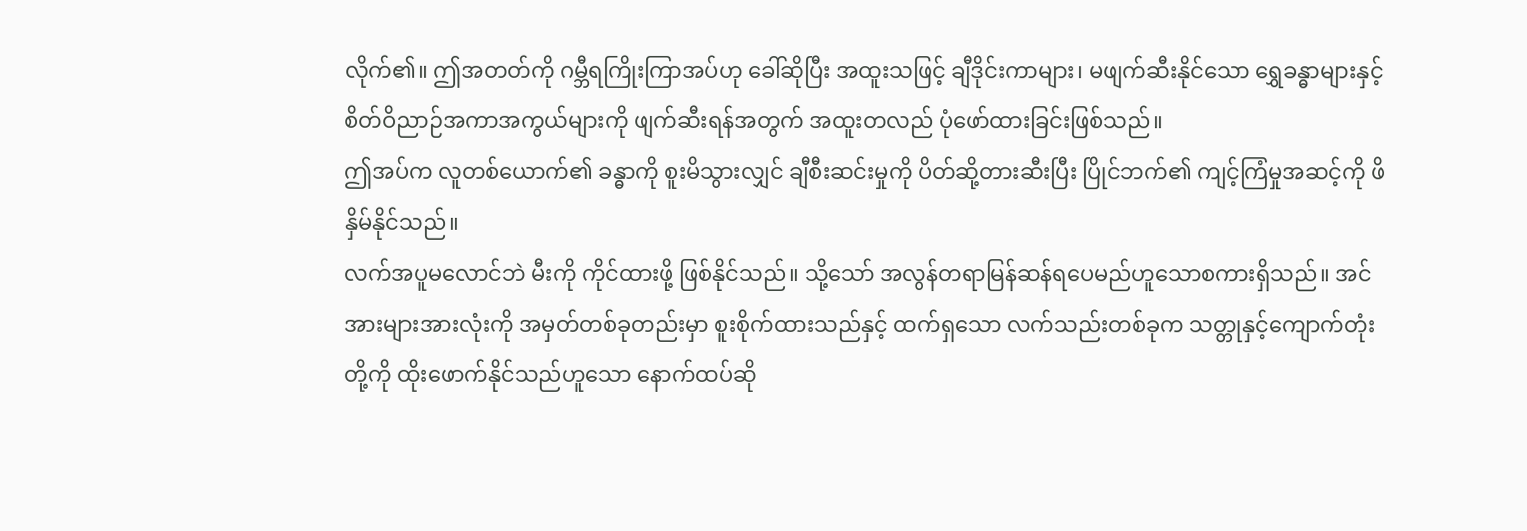လိုက်၏။ ဤအတတ်ကို ဂမ္ဘီရကြိုးကြာအပ်ဟု ခေါ်ဆိုပြီး အထူးသဖြင့် ချီဒိုင်းကာများ၊ မဖျက်ဆီးနိုင်သော ရွှေခန္ဓာများနှင့် စိတ်ဝိညာဉ်အကာအကွယ်များကို ဖျက်ဆီးရန်အတွက် အထူးတလည် ပုံဖော်ထားခြင်းဖြစ်သည်။
ဤအပ်က လူတစ်ယောက်၏ ခန္ဓာကို စူးမိသွားလျှင် ချီစီးဆင်းမှုကို ပိတ်ဆို့တားဆီးပြီး ပြိုင်ဘက်၏ ကျင့်ကြံမှုအဆင့်ကို ဖိနှိမ်နိုင်သည်။
လက်အပူမလောင်ဘဲ မီးကို ကိုင်ထားဖို့ ဖြစ်နိုင်သည်။ သို့သော် အလွန်တရာမြန်ဆန်ရပေမည်ဟူသောစကားရှိသည်။ အင်အားများအားလုံးကို အမှတ်တစ်ခုတည်းမှာ စူးစိုက်ထားသည်နှင့် ထက်ရှသော လက်သည်းတစ်ခုက သတ္တုနှင့်ကျောက်တုံးတို့ကို ထိုးဖောက်နိုင်သည်ဟူသော နောက်ထပ်ဆို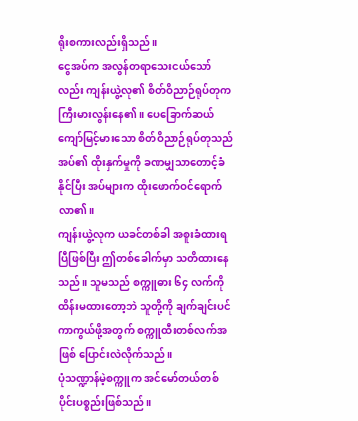ရိုးစကားလည်းရှိသည်။
ငွေအပ်က အလွန်တရာသေးငယ်သော်လည်း ကျန်းယွဲ့လု၏ စိတ်ဝိညာဉ်ရုပ်တုက ကြီးမားလွန်းနေ၏။ ပေခြောက်ဆယ်ကျော်မြင့်မားသော စိတ်ဝိညာဉ်ရုပ်တုသည် အပ်၏ ထိုးနှက်မှုကို ခဏမျှသာတောင့်ခံနိုင်ပြီး အပ်များက ထိုးဖောက်ဝင်ရောက်လာ၏။
ကျန်းယွဲ့လုက ယခင်တစ်ခါ အစူးခံထားရပြီဖြစ်ပြီး ဤတစ်ခေါက်မှာ သတိထားနေသည်။ သူမသည် စက္ကူဓား ၆၄ လက်ကို ထိန်းမထားတော့ဘဲ သူတို့ကို ချက်ချင်းပင် ကာကွယ်ဖို့အတွက် စက္ကူထီးတစ်လက်အဖြစ် ပြောင်းလဲလိုက်သည်။
ပုံသဏ္ဍာန်မဲ့စက္ကူက အင်မော်တယ်တစ်ပိုင်းပစ္စည်းဖြစ်သည်။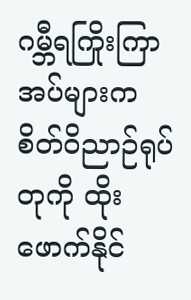ဂမ္ဘီရကြိုးကြာအပ်များက စိတ်ဝိညာဉ်ရုပ်တုကို ထိုးဖောက်နိုင်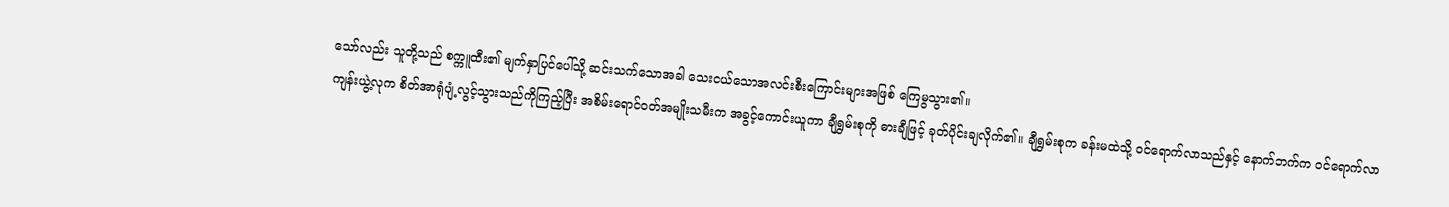သော်လည်း သူတို့သည် စက္ကူထီး၏ မျက်နှာပြင်ပေါ်သို့ ဆင်းသက်သောအခါ သေးငယ်သောအလင်းစီးကြောင်းများအဖြစ် ကြေမွသွား၏။
ကျန်းယွဲ့လုက စိတ်အာရုံပျံ့လွင့်သွားသည်ကိုကြည့်ပြီး အစိမ်းရောင်ဝတ်အမျိုးသမီးက အခွင့်ကောင်းယူကာ ချီရွှမ်းစုကို ဓားချီဖြင့် ခုတ်ပိုင်းချလိုက်၏။ ချီရွှမ်းစုက ခန်းမထဲသို့ ဝင်ရောက်လာသည်နှင့် နောက်ဘက်က ဝင်ရောက်လာ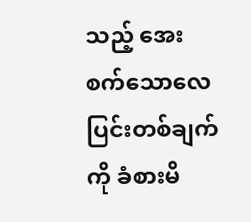သည့် အေးစက်သောလေပြင်းတစ်ချက်ကို ခံစားမိ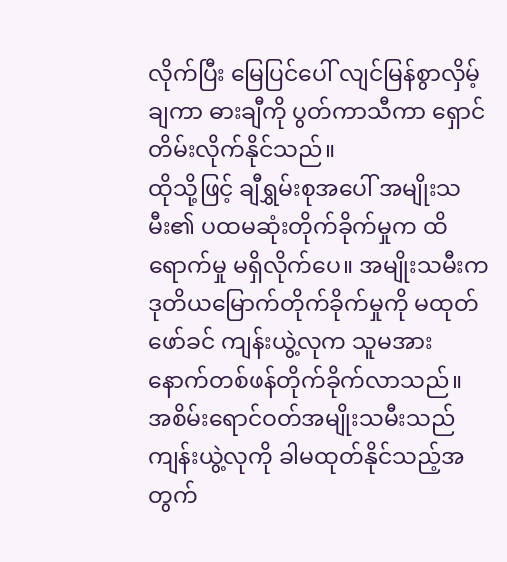လိုက်ပြီး မြေပြင်ပေါ် လျင်မြန်စွာလှိမ့်ချကာ ဓားချီကို ပွတ်ကာသီကာ ရှောင်တိမ်းလိုက်နိုင်သည်။
ထိုသို့ဖြင့် ချီရွှမ်းစုအပေါ် အမျိုးသမီး၏ ပထမဆုံးတိုက်ခိုက်မှုက ထိရောက်မှု မရှိလိုက်ပေ။ အမျိုးသမီးက ဒုတိယမြောက်တိုက်ခိုက်မှုကို မထုတ်ဖော်ခင် ကျန်းယွဲ့လုက သူမအား နောက်တစ်ဖန်တိုက်ခိုက်လာသည်။
အစိမ်းရောင်ဝတ်အမျိုးသမီးသည် ကျန်းယွဲ့လုကို ခါမထုတ်နိုင်သည့်အတွက်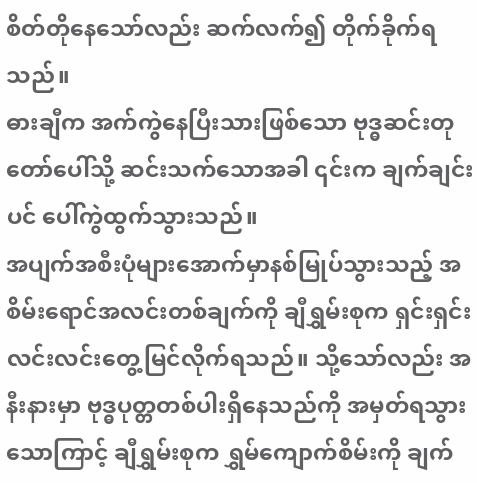စိတ်တိုနေသော်လည်း ဆက်လက်၍ တိုက်ခိုက်ရသည်။
ဓားချီက အက်ကွဲနေပြီးသားဖြစ်သော ဗုဒ္ဓဆင်းတုတော်ပေါ်သို့ ဆင်းသက်သောအခါ ၎င်းက ချက်ချင်းပင် ပေါ်ကွဲထွက်သွားသည်။
အပျက်အစီးပုံများအောက်မှာနစ်မြုပ်သွားသည့် အစိမ်းရောင်အလင်းတစ်ချက်ကို ချီရွှမ်းစုက ရှင်းရှင်းလင်းလင်းတွေ့မြင်လိုက်ရသည်။ သို့သော်လည်း အနီးနားမှာ ဗုဒ္ဓပုတ္တတစ်ပါးရှိနေသည်ကို အမှတ်ရသွားသောကြာင့် ချီရွှမ်းစုက ရွှမ်ကျောက်စိမ်းကို ချက်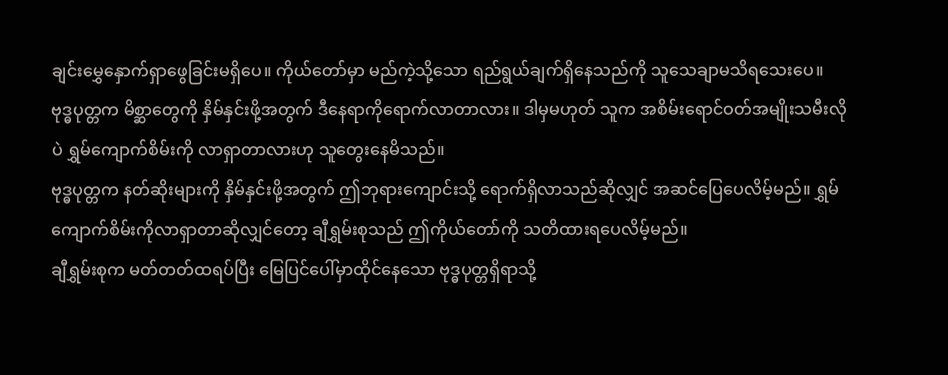ချင်းမွှေနှောက်ရှာဖွေခြင်းမရှိပေ။ ကိုယ်တော်မှာ မည်ကဲ့သို့သော ရည်ရွယ်ချက်ရှိနေသည်ကို သူသေချာမသိရသေးပေ။
ဗုဒ္ဓပုတ္တက မိစ္ဆာတွေကို နှိမ်နှင်းဖို့အတွက် ဒီနေရာကိုရောက်လာတာလား။ ဒါမှမဟုတ် သူက အစိမ်းရောင်ဝတ်အမျိုးသမီးလိုပဲ ရွှမ်ကျောက်စိမ်းကို လာရှာတာလားဟု သူတွေးနေမိသည်။
ဗုဒ္ဓပုတ္တက နတ်ဆိုးများကို နှိမ်နှင်းဖို့အတွက် ဤဘုရားကျောင်းသို့ ရောက်ရှိလာသည်ဆိုလျှင် အဆင်ပြေပေလိမ့်မည်။ ရွှမ်ကျောက်စိမ်းကိုလာရှာတာဆိုလျှင်တော့ ချီရွှမ်းစုသည် ဤကိုယ်တော်ကို သတိထားရပေလိမ့်မည်။
ချီရွှမ်းစုက မတ်တတ်ထရပ်ပြီး မြေပြင်ပေါ်မှာထိုင်နေသော ဗုဒ္ဓပုတ္တရှိရာသို့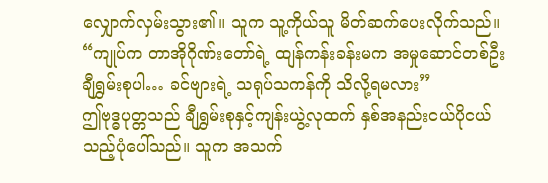လျှောက်လှမ်းသွား၏။ သူက သူ့ကိုယ်သူ မိတ်ဆက်ပေးလိုက်သည်။
“ကျုပ်က တာအိုဂိုဏ်းတော်ရဲ့ ထျန်ကန်းခန်းမက အမှုဆောင်တစ်ဦး ချီရွှမ်းစုပါ… ခင်ဗျားရဲ့ သရုပ်သကန်ကို သိလို့ရမလား”
ဤဗုဒ္ဓပုတ္တသည် ချီရွှမ်းစုနှင့်ကျန်းယွဲ့လုထက် နှစ်အနည်းငယ်ပိုငယ်သည့်ပုံပေါ်သည်။ သူက အသက်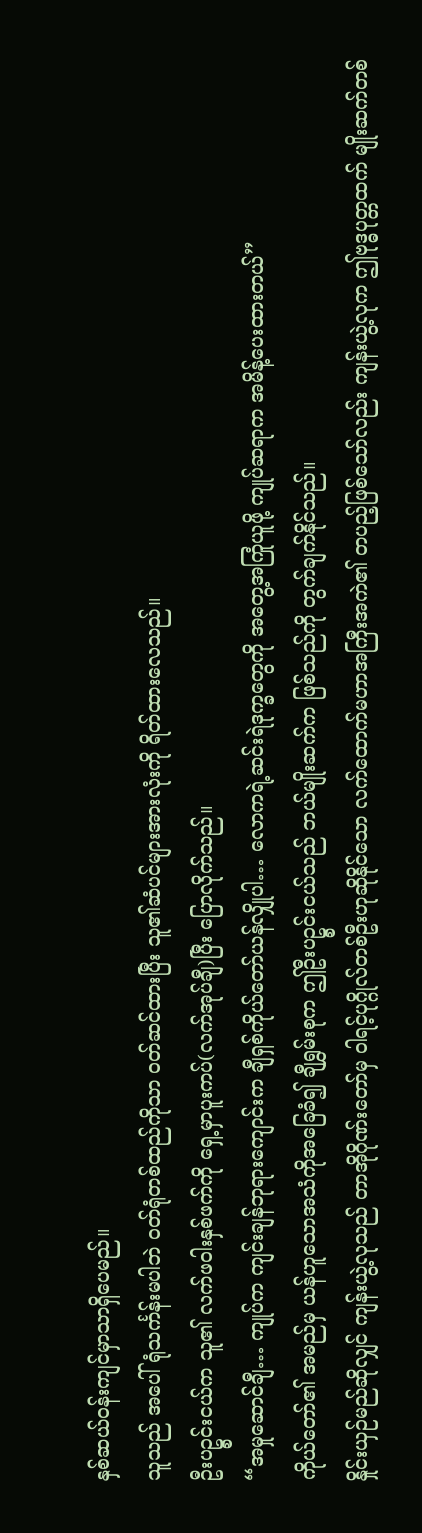နှစ်ဆယ်ဝန်းကျင်မှာသာရှိပေမည်။
သူသည် အပေါ်ရုံသင်္ကန်းမပါဘဲ ဝတ်ရုံတစ်ထည်ကိုသာ ဝတ်ဆင်ထားပြီး သူ၏ဆံပင်များအားလုံးကို ရိတ်ထားလေသည်။
ဦးပဥ္စင်းငယ်က သူ၏ လက်ဖဝါးနှစ်ဖက်ကို ရှေ့မှာပူးကပ်(လက်အုပ်ချီ)ပြီး ပြောလိုက်သည်။
“အမှုဆောင်ချီ… ကျုပ်က ကျင်းချန်ဘုရားကျောင်းက ချီရှစ်ကိုယ်တော်ယန်လျှိုပါ… လောကရဲ့ဆင်းရဲဒုက္ခတွေကို အတွေ့အကြုံယူဖို့ ကျုပ်ဆရာက အမိန့်ပေးထားတယ်”
ကိုယ်တော်၏ အမည်မှ ယန်ဟူသောအသံကိုအခြေခံ၍ ချီရွှမ်းစုက ဤဦးပဥ္စင်းငယ်သည် ဘယ်မျိုးဆက်က ဖြစ်သည်ကို တွက်ချက်နိုင်သည်။
နှိုင်းယှဉ်မည်ဆိုလျှင် ကျန်းယွဲ့လုသည် တာအိုဂိုဏ်းတော်မှ ဝါရင့်ပုဂ္ဂိုလ်တစ်ဦးဟုဆိုနိုင်သော လက်ထောက်မဟာအကြီးအကဲ၏ တပည့်ဖြစ်သော်လည်း ကျန်းယွဲ့လုက ဤဗုဒ္ဓပုတ္တထက် မျိုးဆက်တစ်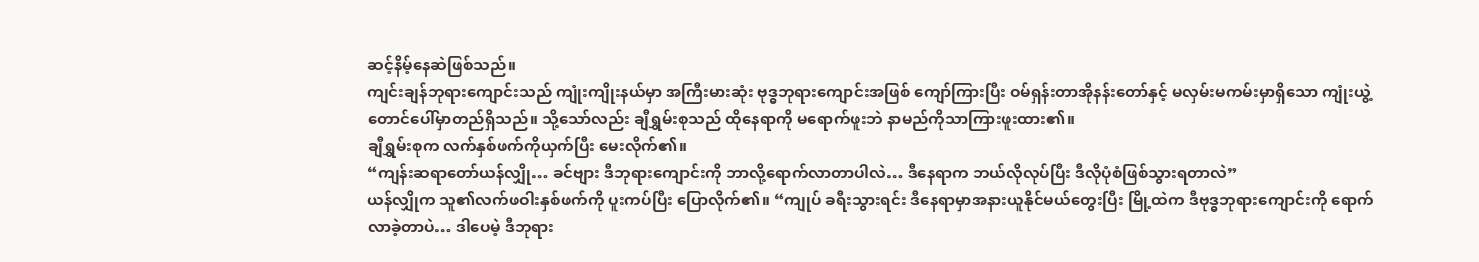ဆင့်နိမ့်နေဆဲဖြစ်သည်။
ကျင်းချန်ဘုရားကျောင်းသည် ကျုံးကျိုးနယ်မှာ အကြီးမားဆုံး ဗုဒ္ဓဘုရားကျောင်းအဖြစ် ကျော်ကြားပြီး ဝမ်ရှန်းတာအိုနန်းတော်နှင့် မလှမ်းမကမ်းမှာရှိသော ကျုံးယွဲ့တောင်ပေါ်မှာတည်ရှိသည်။ သို့သော်လည်း ချီရွှမ်းစုသည် ထိုနေရာကို မရောက်ဖူးဘဲ နာမည်ကိုသာကြားဖူးထား၏။
ချီရွှမ်းစုက လက်နှစ်ဖက်ကိုယှက်ပြီး မေးလိုက်၏။
“ကျန်းဆရာတော်ယန်လျှို… ခင်ဗျား ဒီဘုရားကျောင်းကို ဘာလို့ရောက်လာတာပါလဲ… ဒီနေရာက ဘယ်လိုလုပ်ပြီး ဒီလိုပုံစံဖြစ်သွားရတာလဲ”
ယန်လျှိုက သူ၏လက်ဖဝါးနှစ်ဖက်ကို ပူးကပ်ပြီး ပြောလိုက်၏။ “ကျုပ် ခရီးသွားရင်း ဒီနေရာမှာအနားယူနိုင်မယ်တွေးပြီး မြို့ထဲက ဒီဗုဒ္ဓဘုရားကျောင်းကို ရောက်လာခဲ့တာပဲ… ဒါပေမဲ့ ဒီဘုရား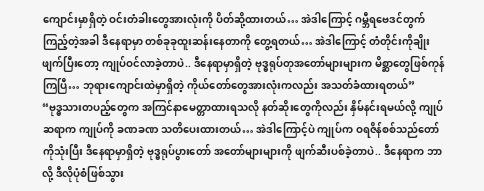ကျောင်းမှာရှိတဲ့ ဝင်းတံခါးတွေအားလုံးကို ပိတ်ဆို့ထားတယ်… အဲဒါကြောင့် ဂမ္ဘီရဗေဒင်တွက်ကြည့်တဲ့အခါ ဒီနေရာမှာ တစ်ခုခုထူးဆန်းနေတာကို တွေ့ရတယ်… အဲဒါကြောင့် တံတိုင်းကိုချိုးဖျက်ပြီးတော့ ကျုပ်ဝင်လာခဲ့တာပဲ.. ဒီနေရာမှာရှိတဲ့ ဗုဒ္ဓရုပ်တုအတော်များများက မိစ္ဆာတွေဖြစ်ကုန်ကြပြီ… ဘုရားကျောင်းထဲမှာရှိတဲ့ ကိုယ်တော်တွေအားလုံးကလည်း အသတ်ခံထားရတယ်”
“ဗုဒ္ဓသားတပည့်တွေက အကြင်နာမေတ္တာထားရသလို နတ်ဆိုးတွေကိုလည်း နှိမ်နင်းရမယ်လို့ ကျုပ်ဆရာက ကျုပ်ကို ခဏခဏ သတိပေးထားတယ်… အဲဒါကြောင့်ပဲ ကျုပ်က ဝရဇိန်စစ်သည်တော်ကိုသုံးပြီး ဒီနေရာမှာရှိတဲ့ ဗုဒ္ဓရုပ်ပွားတော် အတော်များများကို ဖျက်ဆီးပစ်ခဲ့တာပဲ.. ဒီနေရာက ဘာလို့ ဒီလိုပုံစံဖြစ်သွား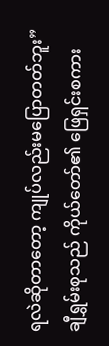ရလဲဆိုတာတော့ ကျုပ်လည်းမပြောတတ်ဘူး”
ချီရွှမ်းစုသည် ကိုယ်တော်၏ ဖြေရှင်းစကား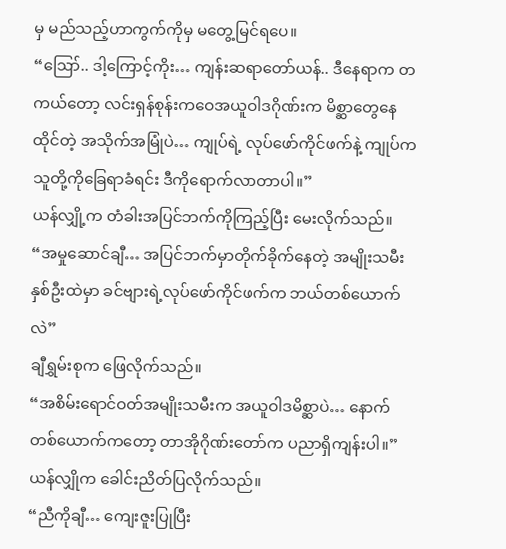မှ မည်သည့်ဟာကွက်ကိုမှ မတွေ့မြင်ရပေ။
“ဪ.. ဒါ့ကြောင့်ကိုး… ကျန်းဆရာတော်ယန်.. ဒီနေရာက တကယ်တော့ လင်းရှန်စုန်းကဝေအယူဝါဒဂိုဏ်းက မိစ္ဆာတွေနေထိုင်တဲ့ အသိုက်အမြုံပဲ… ကျုပ်ရဲ့ လုပ်ဖော်ကိုင်ဖက်နဲ့ ကျုပ်က သူတို့ကိုခြေရာခံရင်း ဒီကိုရောက်လာတာပါ။”
ယန်လျှို့က တံခါးအပြင်ဘက်ကိုကြည့်ပြီး မေးလိုက်သည်။
“အမှုဆောင်ချီ… အပြင်ဘက်မှာတိုက်ခိုက်နေတဲ့ အမျိုးသမီးနှစ်ဦးထဲမှာ ခင်ဗျားရဲ့လုပ်ဖော်ကိုင်ဖက်က ဘယ်တစ်ယောက်လဲ”
ချီရွှမ်းစုက ဖြေလိုက်သည်။
“အစိမ်းရောင်ဝတ်အမျိုးသမီးက အယူဝါဒမိစ္ဆာပဲ… နောက်တစ်ယောက်ကတော့ တာအိုဂိုဏ်းတော်က ပညာရှိကျန်းပါ။”
ယန်လျှိုက ခေါင်းညိတ်ပြလိုက်သည်။
“ညီကိုချီ… ကျေးဇူးပြုပြီး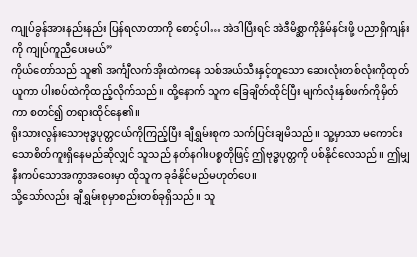ကျုပ်ခွန်အားနည်းနည်း ပြန်ရလာတာကို စောင့်ပါ… အဲဒါပြီးရင် အဲဒီမိစ္ဆာကိုနှိမ်နင်းဖို့ ပညာရှိကျန်းကို ကျုပ်ကူညီပေးမယ်”
ကိုယ်တော်သည် သူ၏ အင်္ကျီလက်အိုးထဲကနေ သစ်အယ်သီးနှင့်တူသော ဆေးလုံးတစ်လုံးကိုထုတ်ယူကာ ပါးစပ်ထဲကိုထည့်လိုက်သည်။ ထို့နောက် သူက ခြေချိတ်ထိုင်ပြီး မျက်လုံးနှစ်ဖက်ကိုမှိတ်ကာ စတင်၍ တရားထိုင်နေ၏။
ရိုးသားလွန်းသောဗုဒ္ဓပုတ္တငယ်ကိုကြည့်ပြီး ချီရွှမ်းစုက သက်ပြင်းချမိသည်။ သူ့မှာသာ မကောင်းသောစိတ်ကူးရှိနေမည်ဆိုလျှင် သူသည် နတ်နဂါးပစ္စတိုဖြင့် ဤဗုဒ္ဓပုတ္တကို ပစ်နိုင်လေသည်။ ဤမျှနီးကပ်သောအကွာအဝေးမှာ ထိုသူက ခုခံနိုင်မည်မဟုတ်ပေ။
သို့သော်လည်း ချီရွှမ်းစုမှာစည်းတစ်ခုရှိသည်။ သူ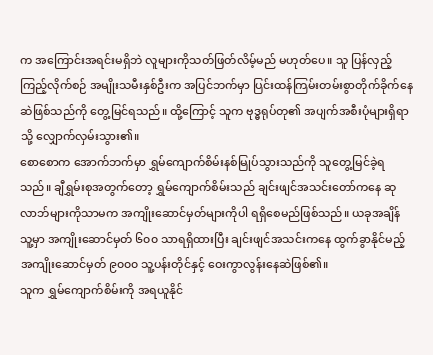က အကြောင်းအရင်းမရှိဘဲ လူများကိုသတ်ဖြတ်လိမ့်မည် မဟုတ်ပေ။ သူ ပြန်လှည့်ကြည့်လိုက်စဉ် အမျိုးသမီးနှစ်ဦးက အပြင်ဘက်မှာ ပြင်းထန်ကြမ်းတမ်းစွာတိုက်ခိုက်နေဆဲဖြစ်သည်ကို တွေ့မြင်ရသည်။ ထို့ကြောင့် သူက ဗုဒ္ဓရုပ်တု၏ အပျက်အစီးပုံများရှိရာသို့ လျှောက်လှမ်းသွား၏။
စောစောက အောက်ဘက်မှာ ရွှမ်ကျောက်စိမ်းနစ်မြုပ်သွားသည်ကို သူတွေ့မြင်ခဲ့ရသည်။ ချီရွှမ်းစုအတွက်တော့ ရွှမ်ကျောက်စိမ်းသည် ချင်းဖျင်အသင်းတော်ကနေ ဆုလာဘ်များကိုသာမက အကျိုးဆောင်မှတ်များကိုပါ ရရှိစေမည်ဖြစ်သည်။ ယခုအချိန် သူ့မှာ အကျိုးဆောင်မှတ် ၆၀၀ သာရရှိထားပြီး ချင်းဖျင်အသင်းကနေ ထွက်ခွာနိုင်မည့် အကျိုးဆောင်မှတ် ၉၀၀၀ သူ့ပန်းတိုင်နှင့် ဝေးကွာလွန်းနေဆဲဖြစ်၏။
သူက ရွှမ်ကျောက်စိမ်းကို အရယူနိုင်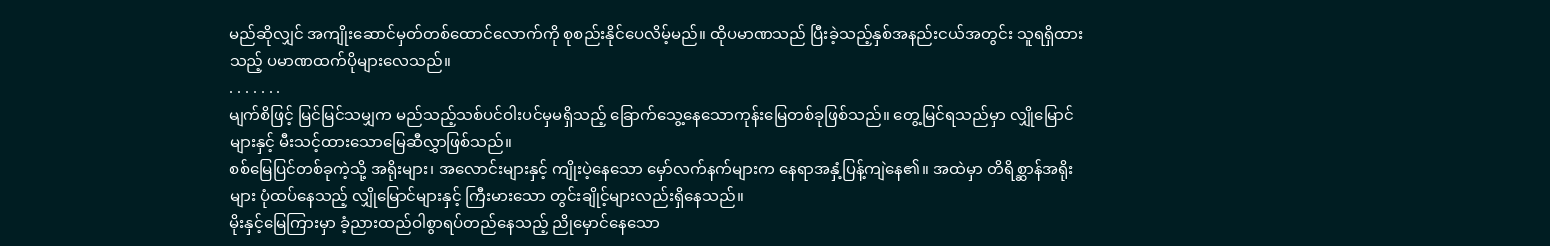မည်ဆိုလျှင် အကျိုးဆောင်မှတ်တစ်ထောင်လောက်ကို စုစည်းနိုင်ပေလိမ့်မည်။ ထိုပမာဏသည် ပြီးခဲ့သည့်နှစ်အနည်းငယ်အတွင်း သူရရှိထားသည့် ပမာဏထက်ပိုများလေသည်။
. . . . . . .
မျက်စိဖြင့် မြင်မြင်သမျှက မည်သည့်သစ်ပင်ဝါးပင်မှမရှိသည့် ခြောက်သွေ့နေသောကုန်းမြေတစ်ခုဖြစ်သည်။ တွေ့မြင်ရသည်မှာ လျှိုမြောင်များနှင့် မီးသင့်ထားသောမြေဆီလွှာဖြစ်သည်။
စစ်မြေပြင်တစ်ခုကဲ့သို့ အရိုးများ၊ အလောင်းများနှင့် ကျိုးပဲ့နေသော မှော်လက်နက်များက နေရာအနှံ့ပြန့်ကျဲနေ၏။ အထဲမှာ တိရိစ္ဆာန်အရိုးများ ပုံထပ်နေသည့် လျှိုမြောင်များနှင့် ကြီးမားသော တွင်းချိုင့်များလည်းရှိနေသည်။
မိုးနှင့်မြေကြားမှာ ခံ့ညားထည်ဝါစွာရပ်တည်နေသည့် ညိုမှောင်နေသော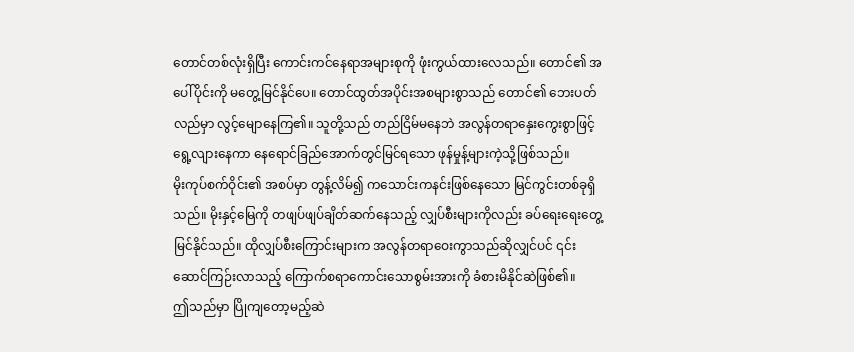တောင်တစ်လုံးရှိပြီး ကောင်းကင်နေရာအများစုကို ဖုံးကွယ်ထားလေသည်။ တောင်၏ အပေါ်ပိုင်းကို မတွေ့မြင်နိုင်ပေ။ တောင်ထွတ်အပိုင်းအစများစွာသည် တောင်၏ ဘေးပတ်လည်မှာ လွင့်မျောနေကြ၏။ သူတို့သည် တည်ငြိမ်မနေဘဲ အလွန်တရာနှေးကွေးစွာဖြင့် ရွေ့လျားနေကာ နေရောင်ခြည်အောက်တွင်မြင်ရသော ဖုန်မှုန့်များကဲ့သို့ဖြစ်သည်။
မိုးကုပ်စက်ဝိုင်း၏ အစပ်မှာ တွန့်လိမ်၍ ကသောင်းကနင်းဖြစ်နေသော မြင်ကွင်းတစ်ခုရှိသည်။ မိုးနှင့်မြေကို တဖျပ်ဖျပ်ချိတ်ဆက်နေသည့် လျှပ်စီးများကိုလည်း ခပ်ရေးရေးတွေ့မြင်နိုင်သည်။ ထိုလျှပ်စီးကြောင်းများက အလွန်တရာဝေးကွာသည်ဆိုလျှင်ပင် ၎င်း ဆောင်ကြဉ်းလာသည့် ကြောက်စရာကောင်းသောစွမ်းအားကို ခံစားမိနိုင်ဆဲဖြစ်၏။
ဤသည်မှာ ပြိုကျတော့မည့်ဆဲ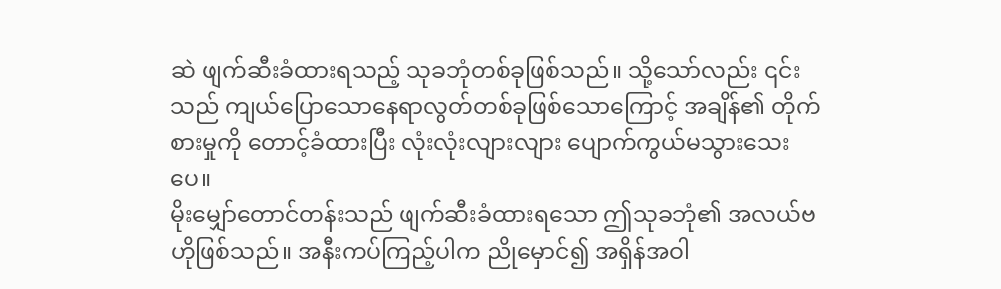ဆဲ ဖျက်ဆီးခံထားရသည့် သုခဘုံတစ်ခုဖြစ်သည်။ သို့သော်လည်း ၎င်းသည် ကျယ်ပြောသောနေရာလွတ်တစ်ခုဖြစ်သောကြောင့် အချိန်၏ တိုက်စားမှုကို တောင့်ခံထားပြီး လုံးလုံးလျားလျား ပျောက်ကွယ်မသွားသေးပေ။
မိုးမျှော်တောင်တန်းသည် ဖျက်ဆီးခံထားရသော ဤသုခဘုံ၏ အလယ်ဗဟိုဖြစ်သည်။ အနီးကပ်ကြည့်ပါက ညိုမှောင်၍ အရှိန်အဝါ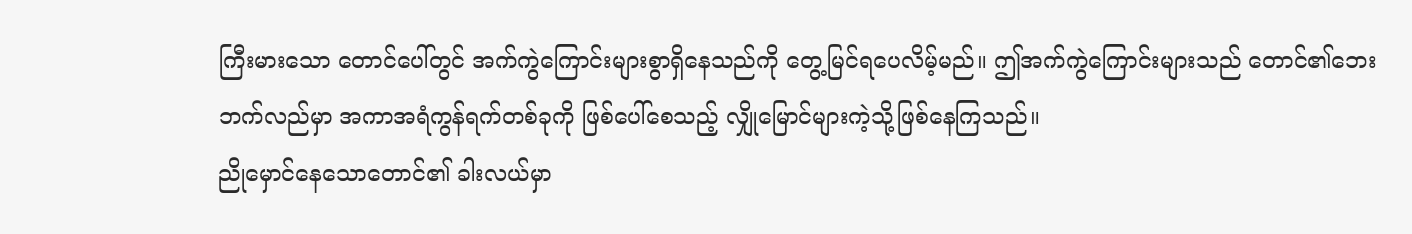ကြီးမားသော တောင်ပေါ်တွင် အက်ကွဲကြောင်းများစွာရှိနေသည်ကို တွေ့မြင်ရပေလိမ့်မည်။ ဤအက်ကွဲကြောင်းများသည် တောင်၏ဘေးဘက်လည်မှာ အကာအရံကွန်ရက်တစ်ခုကို ဖြစ်ပေါ်စေသည့် လျှိုမြောင်များကဲ့သို့ဖြစ်နေကြသည်။
ညိုမှောင်နေသောတောင်၏ ခါးလယ်မှာ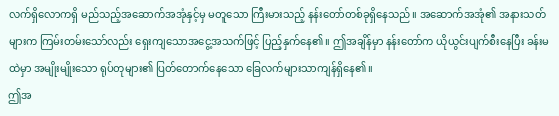လက်ရှိလောကရှိ မည်သည့်အဆောက်အအုံနှင့်မှ မတူသော ကြီးမားသည့် နန်းတော်တစ်ခုရှိနေသည်။ အဆောက်အအုံ၏ အနားသတ်များက ကြမ်းတမ်းသော်လည်း ရှေးကျသောအငွေ့အသက်ဖြင့် ပြည့်နှက်နေ၏။ ဤအချိန်မှာ နန်းတော်က ယိုယွင်းပျက်စီးနေပြီး ခန်းမထဲမှာ အမျိုးမျိုးသော ရုပ်တုများ၏ ပြတ်တောက်နေသော ခြေလက်များသာကျန်ရှိနေ၏။
ဤအ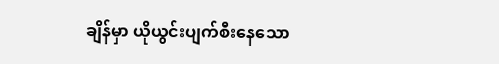ချိန်မှာ ယိုယွင်းပျက်စီးနေသော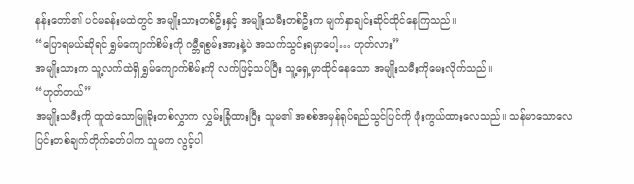နန်းတော်၏ ပင်မခန်းမထဲတွင် အမျိုးသားတစ်ဦးနှင့် အမျိုးသမီးတစ်ဦးက မျက်နှာချင်းဆိုင်ထိုင်နေကြသည်။
“ပြောရမယ်ဆိုရင် ရွှမ်ကျောက်စိမ်းကို ဂမ္ဘီရစွမ်းအားနဲ့ပဲ အသက်သွင်းရမှာပေါ့… ဟုတ်လား”
အမျိုးသားက သူ့လက်ထဲရှိ ရွှမ်ကျောက်စိမ်းကို လက်ဖြင့်သပ်ပြီး သူ့ရှေ့မှာထိုင်နေသော အမျိုးသမီးကိုမေးလိုက်သည်။
“ဟုတ်တယ်”
အမျိုးသမီးကို ထူထဲသောမြူခိုးတစ်လွှာက လွှမ်းခြုံထားပြီး သူမ၏ အစစ်အမှန်ရုပ်ရည်သွင်ပြင်ကို ဖုံးကွယ်ထားလေသည်။ သန်မာသောလေပြင်းတစ်ချက်တိုက်ခတ်ပါက သူမက လွင့်ပါ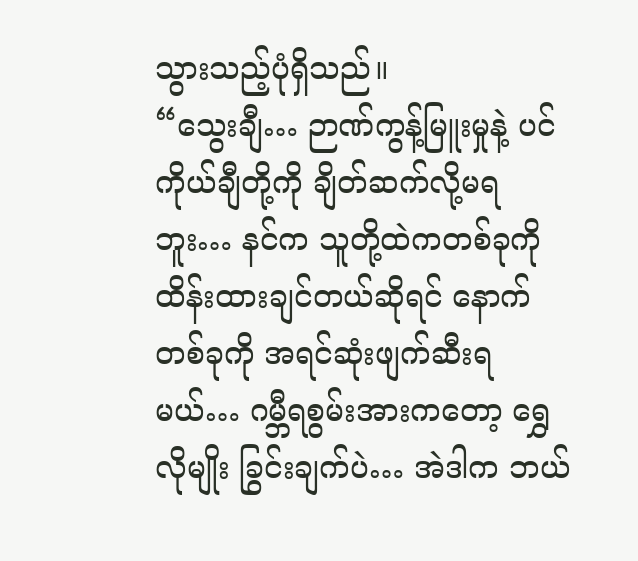သွားသည့်ပုံရှိသည်။
“သွေးချီ… ဉာဏ်ကွန့်မြူးမှုနဲ့ ပင်ကိုယ်ချီတို့ကို ချိတ်ဆက်လို့မရဘူး… နင်က သူတို့ထဲကတစ်ခုကို ထိန်းထားချင်တယ်ဆိုရင် နောက်တစ်ခုကို အရင်ဆုံးဖျက်ဆီးရမယ်… ဂမ္ဘီရစွမ်းအားကတော့ ရွှေလိုမျိုး ခြွင်းချက်ပဲ… အဲဒါက ဘယ်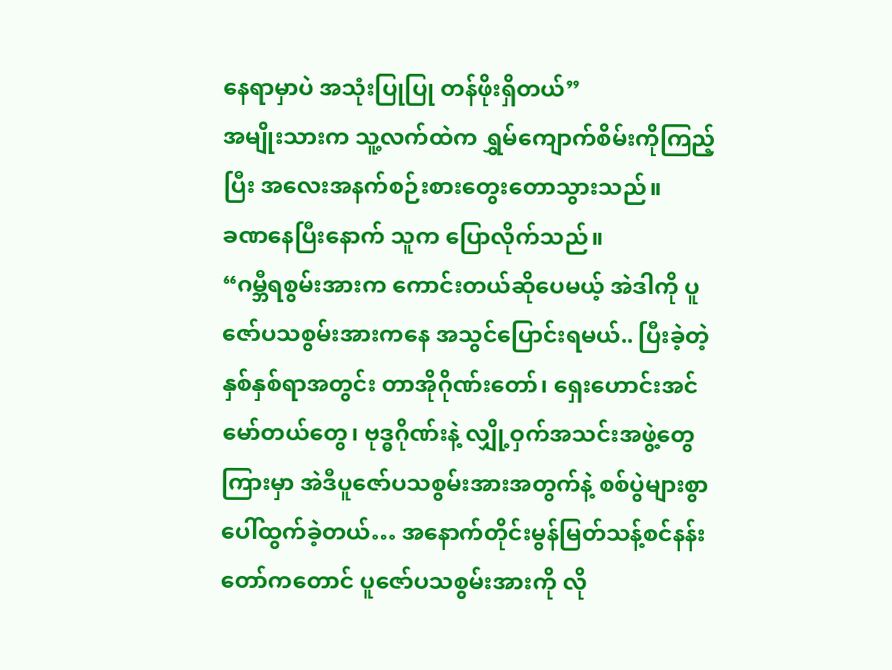နေရာမှာပဲ အသုံးပြုပြု တန်ဖိုးရှိတယ်”
အမျိုးသားက သူ့လက်ထဲက ရွှမ်ကျောက်စိမ်းကိုကြည့်ပြီး အလေးအနက်စဉ်းစားတွေးတောသွားသည်။
ခဏနေပြီးနောက် သူက ပြောလိုက်သည်။
“ဂမ္ဘီရစွမ်းအားက ကောင်းတယ်ဆိုပေမယ့် အဲဒါကို ပူဇော်ပသစွမ်းအားကနေ အသွင်ပြောင်းရမယ်.. ပြီးခဲ့တဲ့နှစ်နှစ်ရာအတွင်း တာအိုဂိုဏ်းတော်၊ ရှေးဟောင်းအင်မော်တယ်တွေ၊ ဗုဒ္ဓဂိုဏ်းနဲ့ လျှို့ဝှက်အသင်းအဖွဲ့တွေကြားမှာ အဲဒီပူဇော်ပသစွမ်းအားအတွက်နဲ့ စစ်ပွဲများစွာပေါ်ထွက်ခဲ့တယ်… အနောက်တိုင်းမွန်မြတ်သန့်စင်နန်းတော်ကတောင် ပူဇော်ပသစွမ်းအားကို လို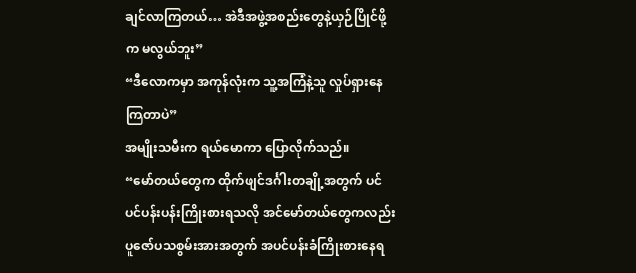ချင်လာကြတယ်… အဲဒီအဖွဲ့အစည်းတွေနဲ့ယှဉ်ပြိုင်ဖို့က မလွယ်ဘူး”
“ဒီလောကမှာ အကုန်လုံးက သူ့အကြံနဲ့သူ လှုပ်ရှားနေကြတာပဲ”
အမျိုးသမီးက ရယ်မောကာ ပြောလိုက်သည်။
“မော်တယ်တွေက ထိုက်ဖျင်ဒင်္ဂါးတချို့အတွက် ပင်ပင်ပန်းပန်းကြိုးစားရသလို အင်မော်တယ်တွေကလည်း ပူဇော်ပသစွမ်းအားအတွက် အပင်ပန်းခံကြိုးစားနေရ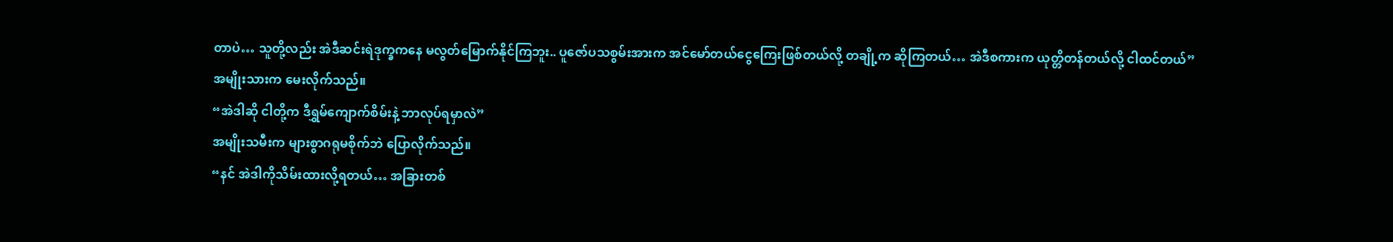တာပဲ… သူတို့လည်း အဲဒီဆင်းရဲဒုက္ခကနေ မလွတ်မြောက်နိုင်ကြဘူး.. ပူဇော်ပသစွမ်းအားက အင်မော်တယ်ငွေကြေးဖြစ်တယ်လို့ တချို့က ဆိုကြတယ်… အဲဒီစကားက ယုတ္တိတန်တယ်လို့ ငါထင်တယ်”
အမျိုးသားက မေးလိုက်သည်။
“အဲဒါဆို ငါတို့က ဒီရွှမ်ကျောက်စိမ်းနဲ့ ဘာလုပ်ရမှာလဲ”
အမျိုးသမီးက များစွာဂရုမစိုက်ဘဲ ပြောလိုက်သည်။
“နင် အဲဒါကိုသိမ်းထားလို့ရတယ်… အခြားတစ်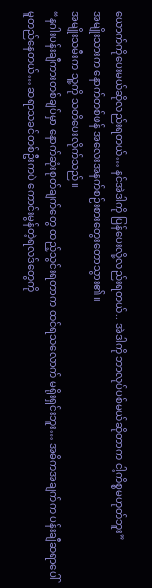ယောက်ကိုပေးမယ်ဆိုလည်းရတယ်… နင်အဲဒါကို ပြန်ပေးလို့လည်းရတယ်.. အဲဒါကို ဘာလုပ်ပစ်မယ်ဆိုတာက ငါ့ကိစ္စမဟုတ်ဘူး”
အမျိုးသားက နောက်တစ်ဖန် အလေးအနက်စဉ်းစားတွေးတောသွား၏။
အမျိုးသမီးက သူ့ကို သတိပေးလိုက်သည်။
“နဂါးပန်းချီကားတစ်ချပ်မှာ နောက်ဆုံးစုတ်ချက်တွေ ထည့်သွင်းရတာက ထင်ရသလောက် မရိုးရှင်းဘူး… အဓိကအချက်က ပန်းချီဆရာပေါ် မူတည်နေတယ်… ဆရာသခင်တစ်ဦးကပဲ ကောင်းမွန်တဲ့ရလဒ်တွေကို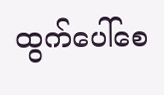ထွက်ပေါ်စေ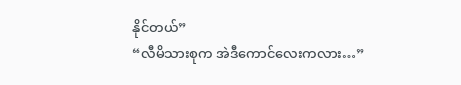နိုင်တယ်”
“လီမိသားစုက အဲဒီကောင်လေးကလား…”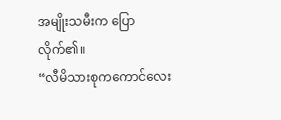အမျိုးသမီးက ပြောလိုက်၏။
“လီမိသားစုကကောင်လေး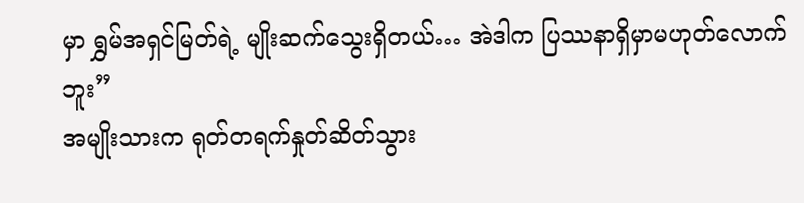မှာ ရွှမ်အရှင်မြတ်ရဲ့ မျိုးဆက်သွေးရှိတယ်… အဲဒါက ပြဿနာရှိမှာမဟုတ်လောက်ဘူး”
အမျိုးသားက ရုတ်တရက်နှုတ်ဆိတ်သွား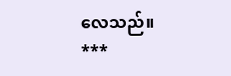လေသည်။
***